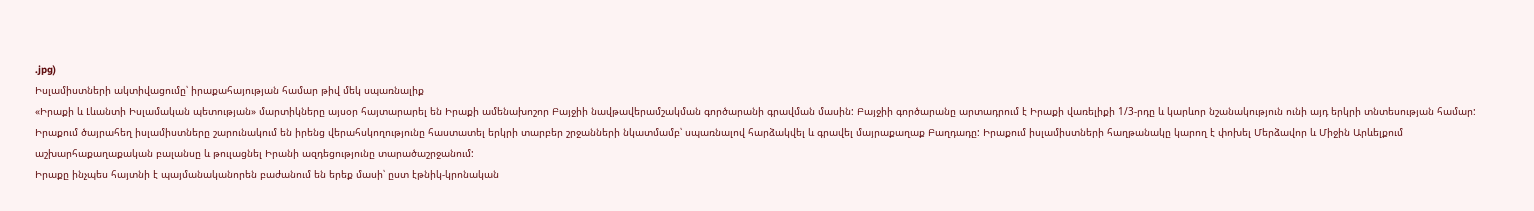.jpg)
Իսլամիստների ակտիվացումը՝ իրաքահայության համար թիվ մեկ սպառնալիք
«Իրաքի և Լևանտի Իսլամական պետության» մարտիկները այսօր հայտարարել են Իրաքի ամենախոշոր Բայջիի նավթավերամշակման գործարանի գրավման մասին: Բայջիի գործարանը արտադրում է Իրաքի վառելիքի 1/3-րդը և կարևոր նշանակություն ունի այդ երկրի տնտեսության համար:
Իրաքում ծայրահեղ իսլամիստները շարունակում են իրենց վերահսկողությունը հաստատել երկրի տարբեր շրջանների նկատմամբ՝ սպառնալով հարձակվել և գրավել մայրաքաղաք Բաղդադը: Իրաքում իսլամիստների հաղթանակը կարող է փոխել Մերձավոր և Միջին Արևելքում աշխարհաքաղաքական բալանսը և թուլացնել Իրանի ազդեցությունը տարածաշրջանում:
Իրաքը ինչպես հայտնի է պայմանականորեն բաժանում են երեք մասի՝ ըստ էթնիկ-կրոնական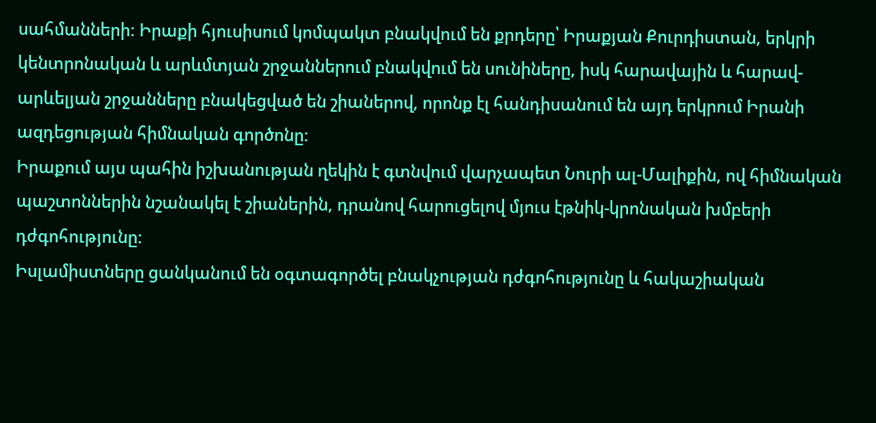սահմանների: Իրաքի հյուսիսում կոմպակտ բնակվում են քրդերը՝ Իրաքյան Քուրդիստան, երկրի կենտրոնական և արևմտյան շրջաններում բնակվում են սունիները, իսկ հարավային և հարավ-արևելյան շրջանները բնակեցված են շիաներով, որոնք էլ հանդիսանում են այդ երկրում Իրանի ազդեցության հիմնական գործոնը:
Իրաքում այս պահին իշխանության ղեկին է գտնվում վարչապետ Նուրի ալ-Մալիքին, ով հիմնական պաշտոններին նշանակել է շիաներին, դրանով հարուցելով մյուս էթնիկ-կրոնական խմբերի դժգոհությունը:
Իսլամիստները ցանկանում են օգտագործել բնակչության դժգոհությունը և հակաշիական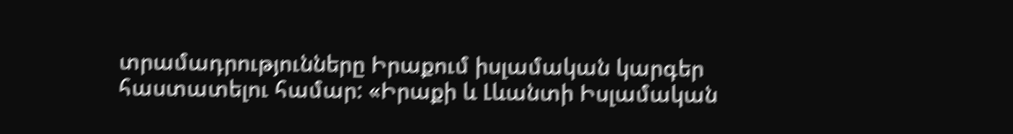տրամադրությունները Իրաքում իսլամական կարգեր հաստատելու համար: «Իրաքի և Լևանտի Իսլամական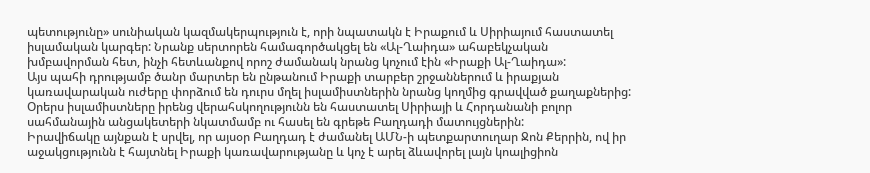պետությունը» սունիական կազմակերպություն է, որի նպատակն է Իրաքում և Սիրիայում հաստատել իսլամական կարգեր: Նրանք սերտորեն համագործակցել են «Ալ-Ղաիդա» ահաբեկչական խմբավորման հետ, ինչի հետևանքով որոշ ժամանակ նրանց կոչում էին «Իրաքի Ալ-Ղաիդա»:
Այս պահի դրությամբ ծանր մարտեր են ընթանում Իրաքի տարբեր շրջաններում և իրաքյան կառավարական ուժերը փորձում են դուրս մղել իսլամիստներին նրանց կողմից գրավված քաղաքներից: Օրերս իսլամիստները իրենց վերահսկողությունն են հաստատել Սիրիայի և Հորդանանի բոլոր սահմանային անցակետերի նկատմամբ ու հասել են գրեթե Բաղդադի մատույցներին:
Իրավիճակը այնքան է սրվել, որ այսօր Բաղդադ է ժամանել ԱՄՆ-ի պետքարտուղար Ջոն Քերրին, ով իր աջակցությունն է հայտնել Իրաքի կառավարությանը և կոչ է արել ձևավորել լայն կոալիցիոն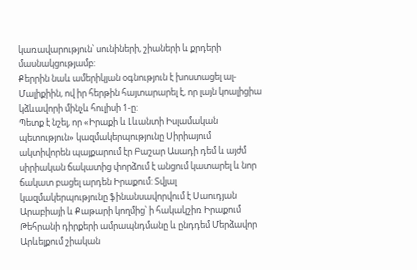կառավարություն՝ սունիների, շիաների և քրդերի մասնակցությամբ:
Քերրին նաև ամերիկյան օգնություն է խոստացել ալ-Մալիքիին, ով իր հերթին հայտարարել է, որ լայն կոալիցիա կձևավորի մինչև հուլիսի 1-ը:
Պետք է նշել, որ «Իրաքի և Լևանտի Իսլամական պետություն» կազմակերպությունը Սիրիայում ակտիվորեն պայքարում էր Բաշար Ասադի դեմ և այժմ սիրիական ճակատից փորձում է անցում կատարել և նոր ճակատ բացել արդեն Իրաքում: Տվյալ կազմակերպությունը ֆինանսավորվում է Սաուդյան Արաբիայի և Քաթարի կողմից՝ ի հակակշիռ Իրաքում Թեհրանի դիրքերի ամրապնդմանը և ընդդեմ Մերձավոր Արևելքում շիական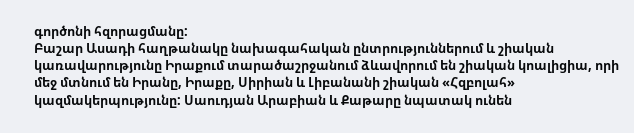գործոնի հզորացմանը:
Բաշար Ասադի հաղթանակը նախագահական ընտրություններում և շիական կառավարությունը Իրաքում տարածաշրջանում ձևավորում են շիական կոալիցիա, որի մեջ մտնում են Իրանը, Իրաքը, Սիրիան և Լիբանանի շիական «Հզբոլահ» կազմակերպությունը: Սաուդյան Արաբիան և Քաթարը նպատակ ունեն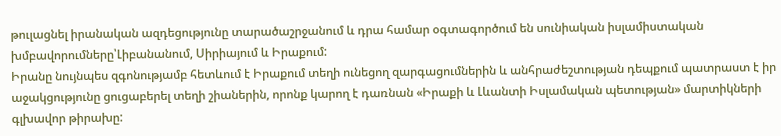թուլացնել իրանական ազդեցությունը տարածաշրջանում և դրա համար օգտագործում են սունիական իսլամիստական խմբավորումները՝Լիբանանում, Սիրիայում և Իրաքում:
Իրանը նույնպես զգոնությամբ հետևում է Իրաքում տեղի ունեցող զարգացումներին և անհրաժեշտության դեպքում պատրաստ է իր աջակցությունը ցուցաբերել տեղի շիաներին, որոնք կարող է դառնան «Իրաքի և Լևանտի Իսլամական պետության» մարտիկների գլխավոր թիրախը: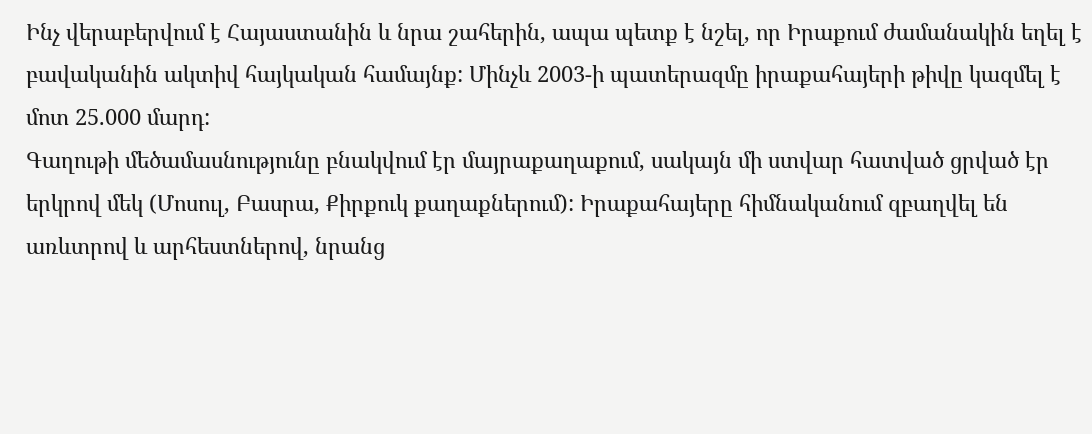Ինչ վերաբերվում է Հայաստանին և նրա շահերին, ապա պետք է նշել, որ Իրաքում ժամանակին եղել է բավականին ակտիվ հայկական համայնք: Մինչև 2003-ի պատերազմը իրաքահայերի թիվը կազմել է մոտ 25.000 մարդ:
Գաղութի մեծամասնությունը բնակվում էր մայրաքաղաքում, սակայն մի ստվար հատված ցրված էր երկրով մեկ (Մոսուլ, Բասրա, Քիրքուկ քաղաքներում): Իրաքահայերը հիմնականում զբաղվել են առևտրով և արհեստներով, նրանց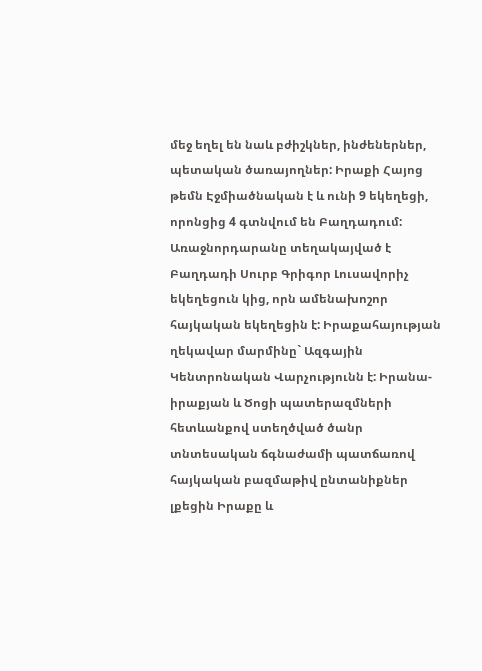մեջ եղել են նաև բժիշկներ, ինժեներներ, պետական ծառայողներ: Իրաքի Հայոց թեմն Էջմիածնական է և ունի 9 եկեղեցի, որոնցից 4 գտնվում են Բաղդադում:
Առաջնորդարանը տեղակայված է Բաղդադի Սուրբ Գրիգոր Լուսավորիչ եկեղեցուն կից, որն ամենախոշոր հայկական եկեղեցին է: Իրաքահայության ղեկավար մարմինը` Ազգային Կենտրոնական Վարչությունն է: Իրանա-իրաքյան և Ծոցի պատերազմների հետևանքով ստեղծված ծանր տնտեսական ճգնաժամի պատճառով հայկական բազմաթիվ ընտանիքներ լքեցին Իրաքը և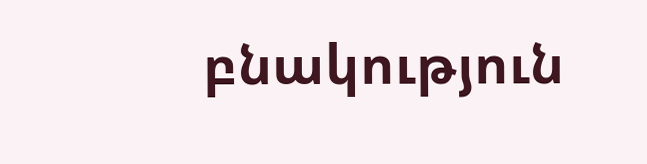բնակություն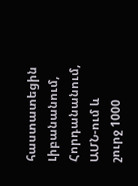հաստատեցին Լիբանանում, Հորդանանում, ԱՄՆ-ում և շուրջ 1000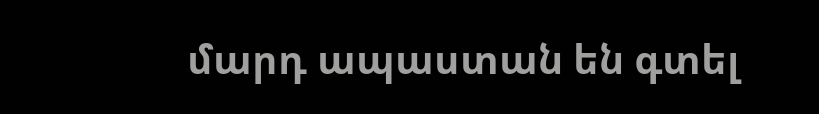մարդ ապաստան են գտել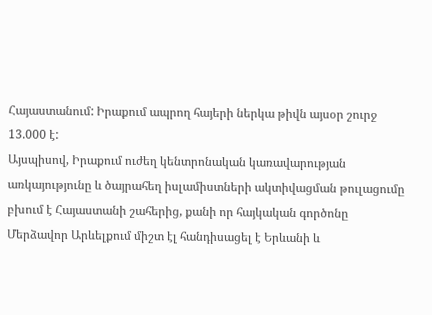Հայաստանում: Իրաքում ապրող հայերի ներկա թիվն այսօր շուրջ 13.000 է:
Այսպիսով, Իրաքում ուժեղ կենտրոնական կառավարության առկայությունը և ծայրահեղ իսլամիստների ակտիվացման թուլացումը բխում է Հայաստանի շահերից, քանի որ հայկական գործոնը Մերձավոր Արևելքում միշտ էլ հանդիսացել է Երևանի և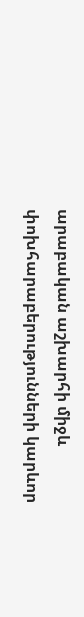արաբական աշխարհի միջև փոխհարաբերությունների կարևոր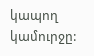կապող կամուրջը: